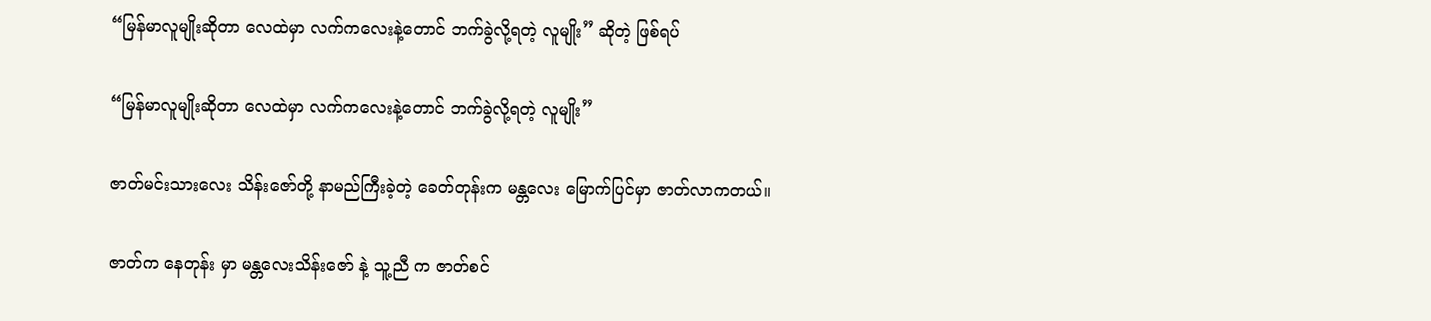“မြန်မာလူမျိုးဆိုတာ လေထဲမှာ လက်ကလေးနဲ့တောင် ဘက်ခွဲလို့ရတဲ့ လူမျိုး” ဆိုတဲ့ ဖြစ်ရပ်

“မြန်မာလူမျိုးဆိုတာ လေထဲမှာ လက်ကလေးနဲ့တောင် ဘက်ခွဲလို့ရတဲ့ လူမျိုး”

ဇာတ်မင်းသားလေး သိန်းဇော်တို့ နာမည်ကြီးခဲ့တဲ့ ခေတ်တုန်းက မန္တလေး မြောက်ပြင်မှာ ဇာတ်လာကတယ်။

ဇာတ်က နေတုန်း မှာ မန္တလေးသိန်းဇော် နဲ့ သူ့ညီ က ဇာတ်စင်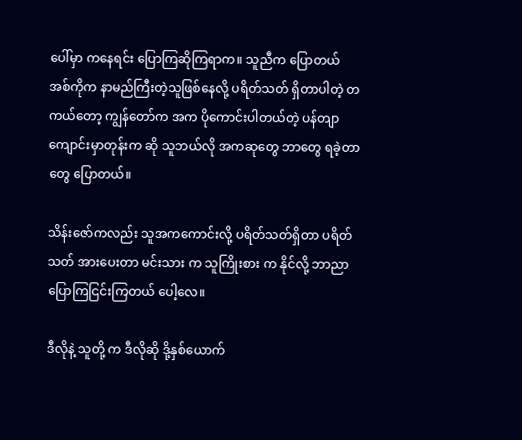ပေါ်မှာ ကနေရင်း ပြောကြဆိုကြရာက။ သူညီက ပြောတယ် အစ်ကိုက နာမည်ကြီးတဲ့သူဖြစ်နေလို့ ပရိတ်သတ် ရှိတာပါတဲ့ တကယ်တော့ ကျွန်တော်က အက ပိုကောင်းပါတယ်တဲ့ ပန်တျာကျောင်းမှာတုန်းက ဆို သူဘယ်လို အကဆုတွေ ဘာတွေ ရခဲ့တာတွေ ပြောတယ်။

သိန်းဇော်ကလည်း သူအကကောင်းလို့ ပရိတ်သတ်ရှိတာ ပရိတ်သတ် အားပေးတာ မင်းသား က သူကြိုးစား က နိုင်လို့ ဘာညာပြောကြငြင်းကြတယ် ပေါ့လေ။

ဒီလိုနဲ့ သူတို့ က ဒီလိုဆို ဒို့နှစ်ယောက်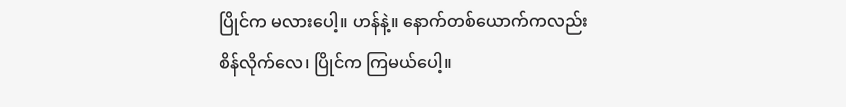ပြိုင်က မလားပေါ့။ ဟန်နဲ့။ နောက်တစ်ယောက်ကလည်း စိန်လိုက်လေ၊ ပြိုင်က ကြမယ်ပေါ့။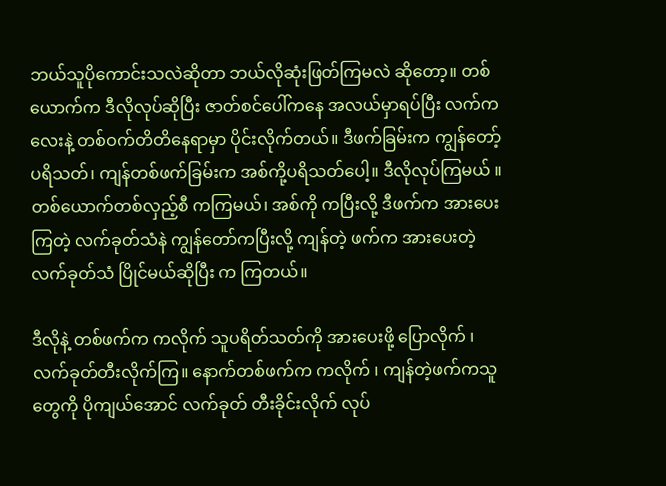ဘယ်သူပိုကောင်းသလဲဆိုတာ ဘယ်လိုဆုံးဖြတ်ကြမလဲ ဆိုတော့။ တစ်ယောက်က ဒီလိုလုပ်ဆိုပြီး ဇာတ်စင်ပေါ်ကနေ အလယ်မှာရပ်ပြီး လက်ကလေးနဲ့ တစ်ဝက်တိတိနေရာမှာ ပိုင်းလိုက်တယ်။ ဒီဖက်ခြမ်းက ကျွန်တော့် ပရိသတ်၊ ကျန်တစ်ဖက်ခြမ်းက အစ်ကို့ပရိသတ်ပေါ့။ ဒီလိုလုပ်ကြမယ် ။ တစ်ယောက်တစ်လှည့်စီ ကကြမယ်၊ အစ်ကို ကပြီးလို့ ဒီဖက်က အားပေးကြတဲ့ လက်ခုတ်သံနဲ ကျွန်တော်ကပြီးလို့ ကျန်တဲ့ ဖက်က အားပေးတဲ့ လက်ခုတ်သံ ပြိုင်မယ်ဆိုပြီး က ကြတယ်။

ဒီလိုနဲ့ တစ်ဖက်က ကလိုက် သူပရိတ်သတ်ကို အားပေးဖို့ ပြောလိုက် ၊ လက်ခုတ်တီးလိုက်ကြ။ နောက်တစ်ဖက်က ကလိုက် ၊ ကျန်တဲ့ဖက်ကသူတွေကို ပိုကျယ်အောင် လက်ခုတ် တီးခိုင်းလိုက် လုပ်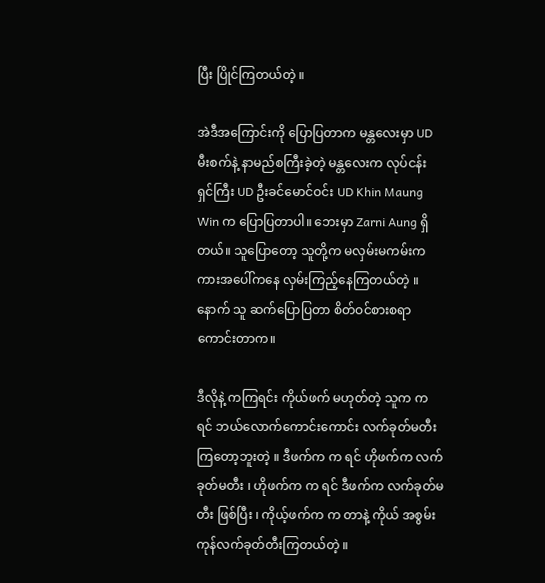ပြီး ပြိုင်ကြတယ်တဲ့ ။

အဲဒီအကြောင်းကို ပြောပြတာက မန္တလေးမှာ UD မီးစက်နဲ့ နာမည်စကြီးခဲ့တဲ့ မန္တလေးက လုပ်ငန်း ရှင်ကြီး UD ဦးခင်မောင်ဝင်း UD Khin Maung Win က ပြောပြတာပါ။ ဘေးမှာ Zarni Aung ရှိတယ်။ သူပြောတော့ သူတို့က မလှမ်းမကမ်းက ကားအပေါ်ကနေ လှမ်းကြည့်နေကြတယ်တဲ့ ။ နောက် သူ ဆက်ပြောပြတာ စိတ်ဝင်စားစရာကောင်းတာက။

ဒီလိုနဲ့ ကကြရင်း ကိုယ်ဖက် မဟုတ်တဲ့ သူက က ရင် ဘယ်လောက်ကောင်းကောင်း လက်ခုတ်မတီးကြတော့ဘူးတဲ့ ။ ဒီဖက်က က ရင် ဟိုဖက်က လက်ခုတ်မတီး ၊ ဟိုဖက်က က ရင် ဒီဖက်က လက်ခုတ်မတီး ဖြစ်ပြီး ၊ ကိုယ့်ဖက်က က တာနဲ့ ကိုယ် အစွမ်းကုန်လက်ခုတ်တီးကြတယ်တဲ့ ။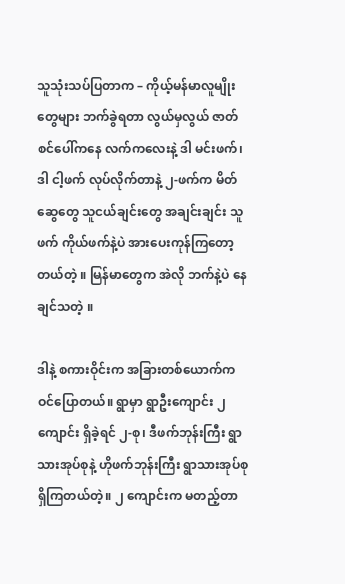သူသုံးသပ်ပြတာက – ကိုယ့်မန်မာလူမျိုးတွေများ ဘက်ခွဲရတာ လွယ်မှလွယ် ဇာတ်စင်ပေါ်ကနေ လက်ကလေးနဲ့ ဒါ မင်းဖက်၊ ဒါ ငါ့ဖက် လုပ်လိုက်တာနဲ့ ၂-ဖက်က မိတ်ဆွေတွေ သူငယ်ချင်းတွေ အချင်းချင်း သူဖက် ကိုယ်ဖက်နဲ့ပဲ အားပေးကုန်ကြတော့တယ်တဲ့ ။ မြန်မာတွေက အဲလို ဘက်နဲ့ပဲ နေချင်သတဲ့ ။

ဒါနဲ့ စကားဝိုင်းက အခြားတစ်ယောက်က ဝင်ပြောတယ်။ ရွာမှာ ရွာဦးကျောင်း ၂ ကျောင်း ရှိခဲ့ရင် ၂-စု၊ ဒီဖက်ဘုန်းကြီး ရွာသားအုပ်စုနဲ့ ဟိုဖက်ဘုန်းကြီး ရွာသားအုပ်စု ရှိကြတယ်တဲ့။ ၂ ကျောင်းက မတည့်တာ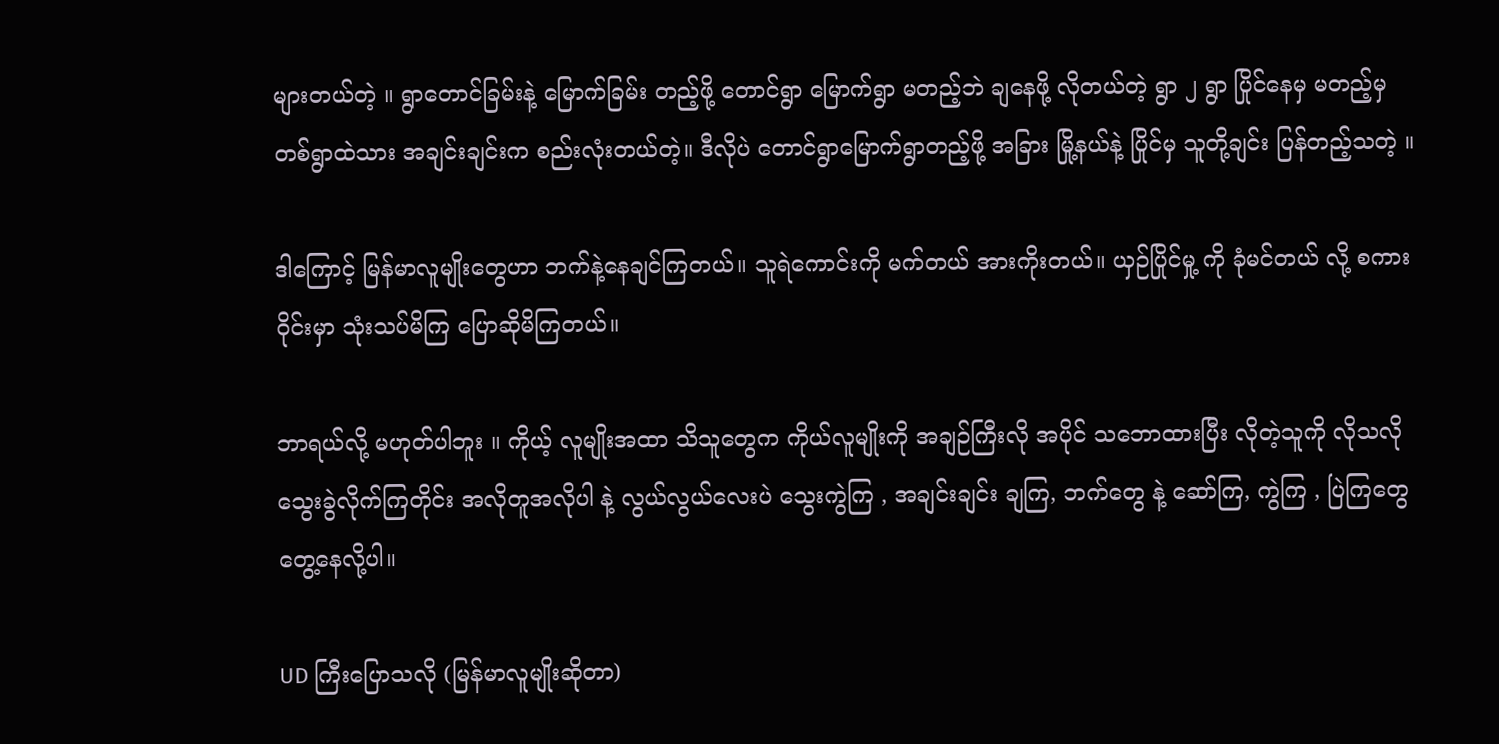များတယ်တဲ့ ။ ရွာတောင်ခြမ်းနဲ့ မြောက်ခြမ်း တည့်ဖို့ တောင်ရွာ မြောက်ရွာ မတည့်ဘဲ ချနေဖို့ လိုတယ်တဲ့ ရွာ ၂ ရွာ ပြိုင်နေမှ မတည့်မှ တစ်ရွာထဲသား အချင်းချင်းက စည်းလုံးတယ်တဲ့။ ဒီလိုပဲ တောင်ရွာမြောက်ရွာတည့်ဖို့ အခြား မြို့နယ်နဲ့ ပြိုင်မှ သူတို့ချင်း ပြန်တည့်သတဲ့ ။

ဒါကြောင့် မြန်မာလူမျိုးတွေဟာ ဘက်နဲ့နေချင်ကြတယ်။ သူရဲကောင်းကို မက်တယ် အားကိုးတယ်။ ယှဉ်ပြိုင်မှု့ ကို ခုံမင်တယ် လို့ စကားဝိုင်းမှာ သုံးသပ်မိကြ ပြောဆိုမိကြတယ်။

ဘာရယ်လို့ မဟုတ်ပါဘူး ။ ကိုယ့် လူမျိုးအထာ သိသူတွေက ကိုယ်လူမျိုးကို အချဉ်ကြီးလို အပိုင် သဘောထားပြီး လိုတဲ့သူကို လိုသလို သွေးခွဲလိုက်ကြတိုင်း အလိုတူအလိုပါ နဲ့ လွယ်လွယ်လေးပဲ သွေးကွဲကြ , အချင်းချင်း ချကြ, ဘက်တွေ နဲ့ ဆော်ကြ, ကွဲကြ , ပြဲကြတွေ တွေ့နေလို့ပါ။

UD ကြီးပြောသလို (မြန်မာလူမျိုးဆိုတာ)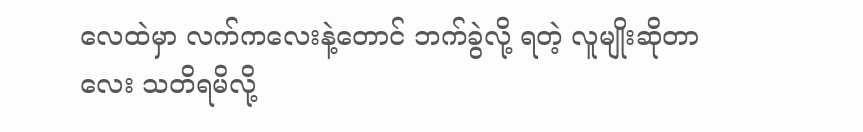လေထဲမှာ လက်ကလေးနဲ့တောင် ဘက်ခွဲလို့ ရတဲ့ လူမျိုးဆိုတာလေး သတိရမိလို့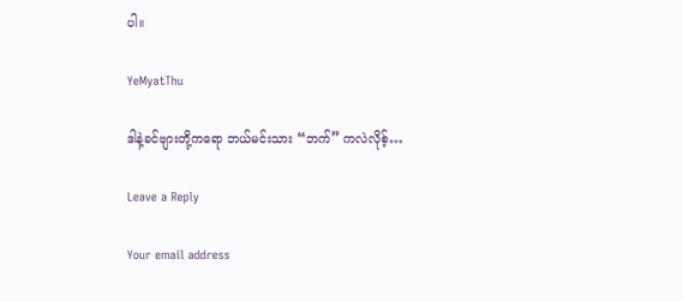ပါ။

YeMyatThu

ဒါနဲ့ခင်ဗျားတို့ကရော ဘယ်မင်းသား “ဘက်” ကလဲလိုစ့်…

Leave a Reply

Your email address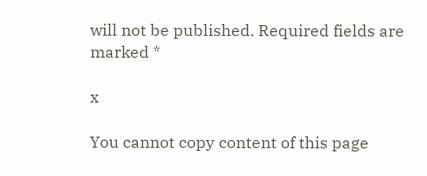will not be published. Required fields are marked *

x

You cannot copy content of this page